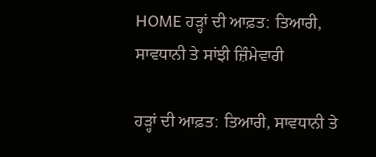HOME ਹੜ੍ਹਾਂ ਦੀ ਆਫ਼ਤ: ਤਿਆਰੀ, ਸਾਵਧਾਨੀ ਤੇ ਸਾਂਝੀ ਜ਼ਿੰਮੇਵਾਰੀ

ਹੜ੍ਹਾਂ ਦੀ ਆਫ਼ਤ: ਤਿਆਰੀ, ਸਾਵਧਾਨੀ ਤੇ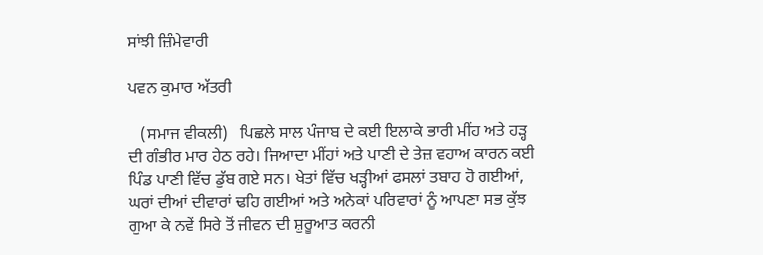ਸਾਂਝੀ ਜ਼ਿੰਮੇਵਾਰੀ

ਪਵਨ ਕੁਮਾਰ ਅੱਤਰੀ

   (ਸਮਾਜ ਵੀਕਲੀ)   ਪਿਛਲੇ ਸਾਲ ਪੰਜਾਬ ਦੇ ਕਈ ਇਲਾਕੇ ਭਾਰੀ ਮੀਂਹ ਅਤੇ ਹੜ੍ਹ ਦੀ ਗੰਭੀਰ ਮਾਰ ਹੇਠ ਰਹੇ। ਜਿਆਦਾ ਮੀਂਹਾਂ ਅਤੇ ਪਾਣੀ ਦੇ ਤੇਜ਼ ਵਹਾਅ ਕਾਰਨ ਕਈ ਪਿੰਡ ਪਾਣੀ ਵਿੱਚ ਡੁੱਬ ਗਏ ਸਨ। ਖੇਤਾਂ ਵਿੱਚ ਖੜ੍ਹੀਆਂ ਫਸਲਾਂ ਤਬਾਹ ਹੋ ਗਈਆਂ, ਘਰਾਂ ਦੀਆਂ ਦੀਵਾਰਾਂ ਢਹਿ ਗਈਆਂ ਅਤੇ ਅਨੇਕਾਂ ਪਰਿਵਾਰਾਂ ਨੂੰ ਆਪਣਾ ਸਭ ਕੁੱਝ ਗੁਆ ਕੇ ਨਵੇਂ ਸਿਰੇ ਤੋਂ ਜੀਵਨ ਦੀ ਸ਼ੁਰੂਆਤ ਕਰਨੀ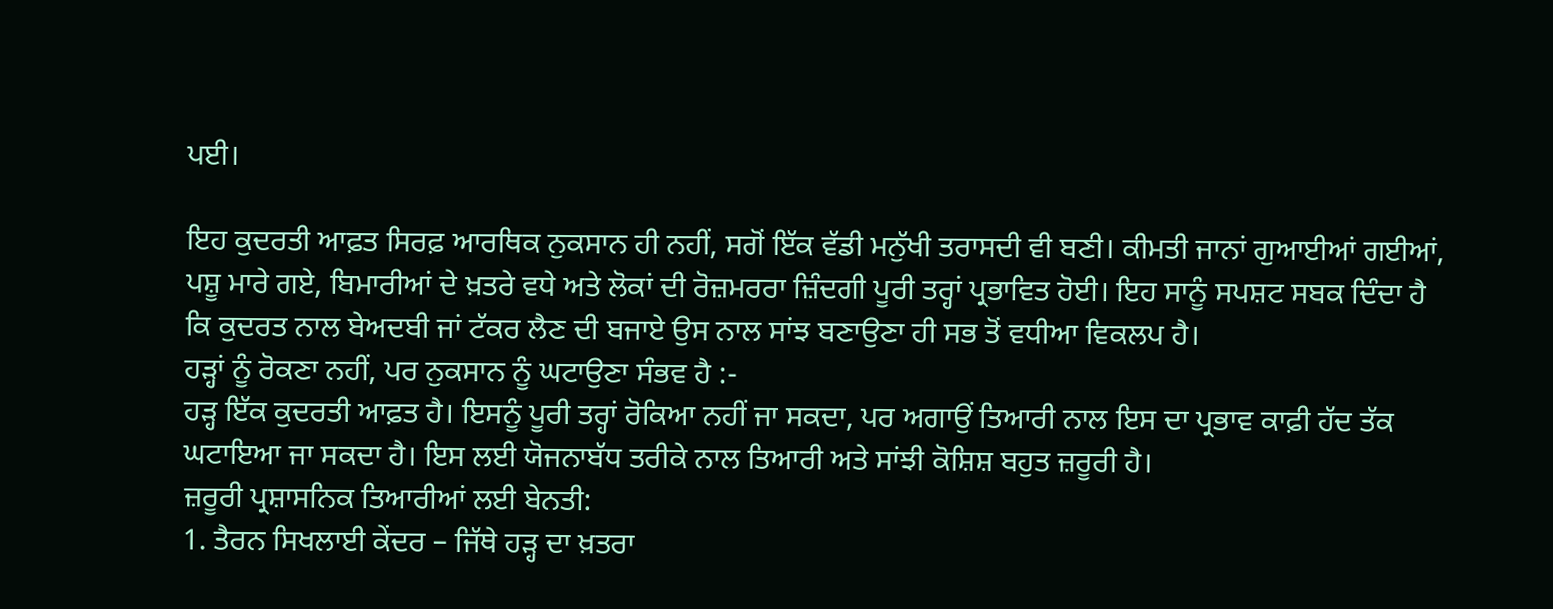ਪਈ।

ਇਹ ਕੁਦਰਤੀ ਆਫ਼ਤ ਸਿਰਫ਼ ਆਰਥਿਕ ਨੁਕਸਾਨ ਹੀ ਨਹੀਂ, ਸਗੋਂ ਇੱਕ ਵੱਡੀ ਮਨੁੱਖੀ ਤਰਾਸਦੀ ਵੀ ਬਣੀ। ਕੀਮਤੀ ਜਾਨਾਂ ਗੁਆਈਆਂ ਗਈਆਂ, ਪਸ਼ੂ ਮਾਰੇ ਗਏ, ਬਿਮਾਰੀਆਂ ਦੇ ਖ਼ਤਰੇ ਵਧੇ ਅਤੇ ਲੋਕਾਂ ਦੀ ਰੋਜ਼ਮਰਰਾ ਜ਼ਿੰਦਗੀ ਪੂਰੀ ਤਰ੍ਹਾਂ ਪ੍ਰਭਾਵਿਤ ਹੋਈ। ਇਹ ਸਾਨੂੰ ਸਪਸ਼ਟ ਸਬਕ ਦਿੰਦਾ ਹੈ ਕਿ ਕੁਦਰਤ ਨਾਲ ਬੇਅਦਬੀ ਜਾਂ ਟੱਕਰ ਲੈਣ ਦੀ ਬਜਾਏ ਉਸ ਨਾਲ ਸਾਂਝ ਬਣਾਉਣਾ ਹੀ ਸਭ ਤੋਂ ਵਧੀਆ ਵਿਕਲਪ ਹੈ।
ਹੜ੍ਹਾਂ ਨੂੰ ਰੋਕਣਾ ਨਹੀਂ, ਪਰ ਨੁਕਸਾਨ ਨੂੰ ਘਟਾਉਣਾ ਸੰਭਵ ਹੈ :-
ਹੜ੍ਹ ਇੱਕ ਕੁਦਰਤੀ ਆਫ਼ਤ ਹੈ। ਇਸਨੂੰ ਪੂਰੀ ਤਰ੍ਹਾਂ ਰੋਕਿਆ ਨਹੀਂ ਜਾ ਸਕਦਾ, ਪਰ ਅਗਾਉਂ ਤਿਆਰੀ ਨਾਲ ਇਸ ਦਾ ਪ੍ਰਭਾਵ ਕਾਫ਼ੀ ਹੱਦ ਤੱਕ ਘਟਾਇਆ ਜਾ ਸਕਦਾ ਹੈ। ਇਸ ਲਈ ਯੋਜਨਾਬੱਧ ਤਰੀਕੇ ਨਾਲ ਤਿਆਰੀ ਅਤੇ ਸਾਂਝੀ ਕੋਸ਼ਿਸ਼ ਬਹੁਤ ਜ਼ਰੂਰੀ ਹੈ।
ਜ਼ਰੂਰੀ ਪ੍ਰਸ਼ਾਸਨਿਕ ਤਿਆਰੀਆਂ ਲਈ ਬੇਨਤੀ:
1. ਤੈਰਨ ਸਿਖਲਾਈ ਕੇਂਦਰ – ਜਿੱਥੇ ਹੜ੍ਹ ਦਾ ਖ਼ਤਰਾ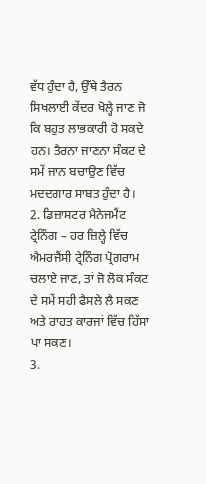ਵੱਧ ਹੁੰਦਾ ਹੈ, ਉੱਥੇ ਤੈਰਨ ਸਿਖਲਾਈ ਕੇਂਦਰ ਖੋਲ੍ਹੇ ਜਾਣ ਜੋ ਕਿ ਬਹੁਤ ਲਾਭਕਾਰੀ ਹੋ ਸਕਦੇ ਹਨ। ਤੈਰਨਾ ਜਾਣਨਾ ਸੰਕਟ ਦੇ ਸਮੇਂ ਜਾਨ ਬਚਾਉਣ ਵਿੱਚ ਮਦਦਗਾਰ ਸਾਬਤ ਹੁੰਦਾ ਹੈ।
2. ਡਿਜ਼ਾਸਟਰ ਮੈਨੇਜਮੈਂਟ ਟ੍ਰੇਨਿੰਗ – ਹਰ ਜ਼ਿਲ੍ਹੇ ਵਿੱਚ ਐਮਰਜੈਂਸੀ ਟ੍ਰੇਨਿੰਗ ਪ੍ਰੋਗਰਾਮ ਚਲਾਏ ਜਾਣ, ਤਾਂ ਜੋ ਲੋਕ ਸੰਕਟ ਦੇ ਸਮੇਂ ਸਹੀ ਫੈਸਲੇ ਲੈ ਸਕਣ ਅਤੇ ਰਾਹਤ ਕਾਰਜਾਂ ਵਿੱਚ ਹਿੱਸਾ ਪਾ ਸਕਣ।
3.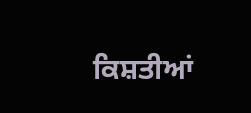ਕਿਸ਼ਤੀਆਂ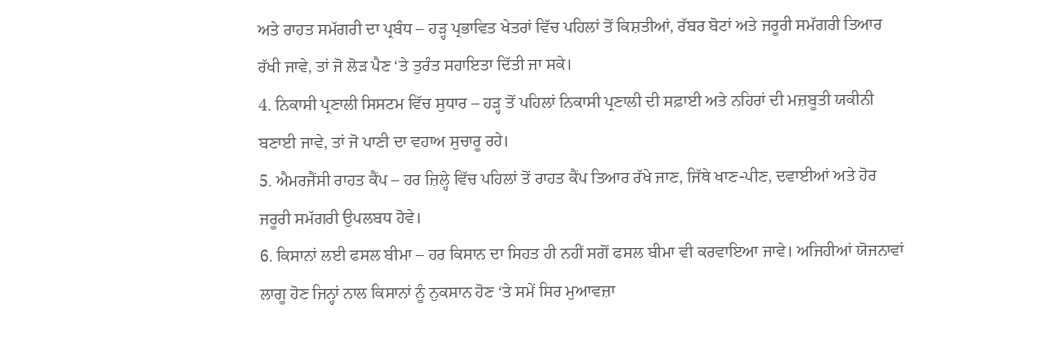ਅਤੇ ਰਾਹਤ ਸਮੱਗਰੀ ਦਾ ਪ੍ਰਬੰਧ – ਹੜ੍ਹ ਪ੍ਰਭਾਵਿਤ ਖੇਤਰਾਂ ਵਿੱਚ ਪਹਿਲਾਂ ਤੋਂ ਕਿਸ਼ਤੀਆਂ, ਰੱਬਰ ਬੋਟਾਂ ਅਤੇ ਜਰੂਰੀ ਸਮੱਗਰੀ ਤਿਆਰ ਰੱਖੀ ਜਾਵੇ, ਤਾਂ ਜੋ ਲੋੜ ਪੈਣ ‘ਤੇ ਤੁਰੰਤ ਸਹਾਇਤਾ ਦਿੱਤੀ ਜਾ ਸਕੇ।
4. ਨਿਕਾਸੀ ਪ੍ਰਣਾਲੀ ਸਿਸਟਮ ਵਿੱਚ ਸੁਧਾਰ – ਹੜ੍ਹ ਤੋਂ ਪਹਿਲਾਂ ਨਿਕਾਸੀ ਪ੍ਰਣਾਲੀ ਦੀ ਸਫ਼ਾਈ ਅਤੇ ਨਹਿਰਾਂ ਦੀ ਮਜ਼ਬੂਤੀ ਯਕੀਨੀ ਬਣਾਈ ਜਾਵੇ, ਤਾਂ ਜੋ ਪਾਣੀ ਦਾ ਵਹਾਅ ਸੁਚਾਰੂ ਰਹੇ।
5. ਐਮਰਜੈਂਸੀ ਰਾਹਤ ਕੈਂਪ – ਹਰ ਜ਼ਿਲ੍ਹੇ ਵਿੱਚ ਪਹਿਲਾਂ ਤੋਂ ਰਾਹਤ ਕੈਂਪ ਤਿਆਰ ਰੱਖੇ ਜਾਣ, ਜਿੱਥੇ ਖਾਣ-ਪੀਣ, ਦਵਾਈਆਂ ਅਤੇ ਹੋਰ ਜਰੂਰੀ ਸਮੱਗਰੀ ਉਪਲਬਧ ਹੋਵੇ।
6. ਕਿਸਾਨਾਂ ਲਈ ਫਸਲ ਬੀਮਾ – ਹਰ ਕਿਸਾਨ ਦਾ ਸਿਹਤ ਹੀ ਨਹੀਂ ਸਗੋਂ ਫਸਲ ਬੀਮਾ ਵੀ ਕਰਵਾਇਆ ਜਾਵੇ। ਅਜਿਹੀਆਂ ਯੋਜਨਾਵਾਂ ਲਾਗੂ ਹੋਣ ਜਿਨ੍ਹਾਂ ਨਾਲ ਕਿਸਾਨਾਂ ਨੂੰ ਨੁਕਸਾਨ ਹੋਣ ‘ਤੇ ਸਮੇਂ ਸਿਰ ਮੁਆਵਜ਼ਾ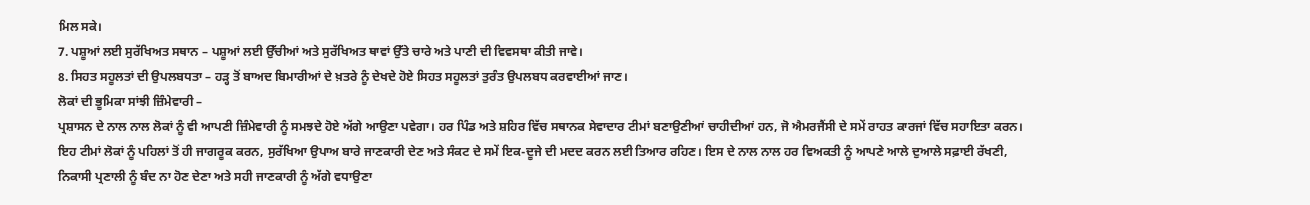ਮਿਲ ਸਕੇ।
7. ਪਸ਼ੂਆਂ ਲਈ ਸੁਰੱਖਿਅਤ ਸਥਾਨ – ਪਸ਼ੂਆਂ ਲਈ ਉੱਚੀਆਂ ਅਤੇ ਸੁਰੱਖਿਅਤ ਥਾਵਾਂ ਉੱਤੇ ਚਾਰੇ ਅਤੇ ਪਾਣੀ ਦੀ ਵਿਵਸਥਾ ਕੀਤੀ ਜਾਵੇ।
8. ਸਿਹਤ ਸਹੂਲਤਾਂ ਦੀ ਉਪਲਬਧਤਾ – ਹੜ੍ਹ ਤੋਂ ਬਾਅਦ ਬਿਮਾਰੀਆਂ ਦੇ ਖ਼ਤਰੇ ਨੂੰ ਦੇਖਦੇ ਹੋਏ ਸਿਹਤ ਸਹੂਲਤਾਂ ਤੁਰੰਤ ਉਪਲਬਧ ਕਰਵਾਈਆਂ ਜਾਣ।
ਲੋਕਾਂ ਦੀ ਭੂਮਿਕਾ ਸਾਂਝੀ ਜ਼ਿੰਮੇਵਾਰੀ –
ਪ੍ਰਸ਼ਾਸਨ ਦੇ ਨਾਲ ਨਾਲ ਲੋਕਾਂ ਨੂੰ ਵੀ ਆਪਣੀ ਜ਼ਿੰਮੇਵਾਰੀ ਨੂੰ ਸਮਝਦੇ ਹੋਏ ਅੱਗੇ ਆਉਣਾ ਪਵੇਗਾ। ਹਰ ਪਿੰਡ ਅਤੇ ਸ਼ਹਿਰ ਵਿੱਚ ਸਥਾਨਕ ਸੇਵਾਦਾਰ ਟੀਮਾਂ ਬਣਾਉਣੀਆਂ ਚਾਹੀਦੀਆਂ ਹਨ, ਜੋ ਐਮਰਜੈਂਸੀ ਦੇ ਸਮੇਂ ਰਾਹਤ ਕਾਰਜਾਂ ਵਿੱਚ ਸਹਾਇਤਾ ਕਰਨ। ਇਹ ਟੀਮਾਂ ਲੋਕਾਂ ਨੂੰ ਪਹਿਲਾਂ ਤੋਂ ਹੀ ਜਾਗਰੂਕ ਕਰਨ, ਸੁਰੱਖਿਆ ਉਪਾਅ ਬਾਰੇ ਜਾਣਕਾਰੀ ਦੇਣ ਅਤੇ ਸੰਕਟ ਦੇ ਸਮੇਂ ਇਕ-ਦੂਜੇ ਦੀ ਮਦਦ ਕਰਨ ਲਈ ਤਿਆਰ ਰਹਿਣ। ਇਸ ਦੇ ਨਾਲ ਨਾਲ ਹਰ ਵਿਅਕਤੀ ਨੂੰ ਆਪਣੇ ਆਲੇ ਦੁਆਲੇ ਸਫ਼ਾਈ ਰੱਖਣੀ, ਨਿਕਾਸੀ ਪ੍ਰਣਾਲੀ ਨੂੰ ਬੰਦ ਨਾ ਹੋਣ ਦੇਣਾ ਅਤੇ ਸਹੀ ਜਾਣਕਾਰੀ ਨੂੰ ਅੱਗੇ ਵਧਾਉਣਾ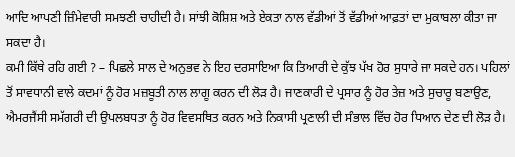ਆਦਿ ਆਪਣੀ ਜ਼ਿੰਮੇਵਾਰੀ ਸਮਝਣੀ ਚਾਹੀਦੀ ਹੈ। ਸਾਂਝੀ ਕੋਸ਼ਿਸ਼ ਅਤੇ ਏਕਤਾ ਨਾਲ ਵੱਡੀਆਂ ਤੋਂ ਵੱਡੀਆਂ ਆਫ਼ਤਾਂ ਦਾ ਮੁਕਾਬਲਾ ਕੀਤਾ ਜਾ ਸਕਦਾ ਹੈ।
ਕਮੀ ਕਿੱਥੇ ਰਹਿ ਗਈ ? – ਪਿਛਲੇ ਸਾਲ ਦੇ ਅਨੁਭਵ ਨੇ ਇਹ ਦਰਸਾਇਆ ਕਿ ਤਿਆਰੀ ਦੇ ਕੁੱਝ ਪੱਖ ਹੋਰ ਸੁਧਾਰੇ ਜਾ ਸਕਦੇ ਹਨ। ਪਹਿਲਾਂ ਤੋਂ ਸਾਵਧਾਨੀ ਵਾਲੇ ਕਦਮਾਂ ਨੂੰ ਹੋਰ ਮਜ਼ਬੂਤੀ ਨਾਲ ਲਾਗੂ ਕਰਨ ਦੀ ਲੋੜ ਹੈ। ਜਾਣਕਾਰੀ ਦੇ ਪ੍ਰਸਾਰ ਨੂੰ ਹੋਰ ਤੇਜ਼ ਅਤੇ ਸੁਚਾਰੂ ਬਣਾਉਣ, ਐਮਰਜੈਂਸੀ ਸਮੱਗਰੀ ਦੀ ਉਪਲਬਧਤਾ ਨੂੰ ਹੋਰ ਵਿਵਸਥਿਤ ਕਰਨ ਅਤੇ ਨਿਕਾਸੀ ਪ੍ਰਣਾਲੀ ਦੀ ਸੰਭਾਲ ਵਿੱਚ ਹੋਰ ਧਿਆਨ ਦੇਣ ਦੀ ਲੋੜ ਹੈ।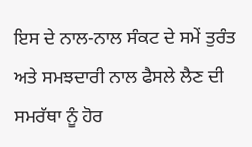ਇਸ ਦੇ ਨਾਲ-ਨਾਲ ਸੰਕਟ ਦੇ ਸਮੇਂ ਤੁਰੰਤ ਅਤੇ ਸਮਝਦਾਰੀ ਨਾਲ ਫੈਸਲੇ ਲੈਣ ਦੀ ਸਮਰੱਥਾ ਨੂੰ ਹੋਰ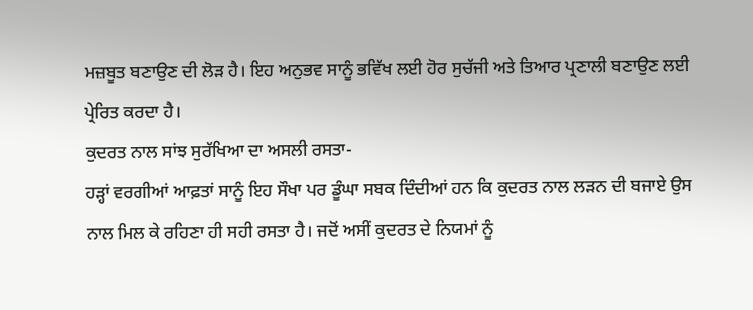ਮਜ਼ਬੂਤ ਬਣਾਉਣ ਦੀ ਲੋੜ ਹੈ। ਇਹ ਅਨੁਭਵ ਸਾਨੂੰ ਭਵਿੱਖ ਲਈ ਹੋਰ ਸੁਚੱਜੀ ਅਤੇ ਤਿਆਰ ਪ੍ਰਣਾਲੀ ਬਣਾਉਣ ਲਈ ਪ੍ਰੇਰਿਤ ਕਰਦਾ ਹੈ।
ਕੁਦਰਤ ਨਾਲ ਸਾਂਝ ਸੁਰੱਖਿਆ ਦਾ ਅਸਲੀ ਰਸਤਾ-
ਹੜ੍ਹਾਂ ਵਰਗੀਆਂ ਆਫ਼ਤਾਂ ਸਾਨੂੰ ਇਹ ਸੌਖਾ ਪਰ ਡੂੰਘਾ ਸਬਕ ਦਿੰਦੀਆਂ ਹਨ ਕਿ ਕੁਦਰਤ ਨਾਲ ਲੜਨ ਦੀ ਬਜਾਏ ਉਸ ਨਾਲ ਮਿਲ ਕੇ ਰਹਿਣਾ ਹੀ ਸਹੀ ਰਸਤਾ ਹੈ। ਜਦੋਂ ਅਸੀਂ ਕੁਦਰਤ ਦੇ ਨਿਯਮਾਂ ਨੂੰ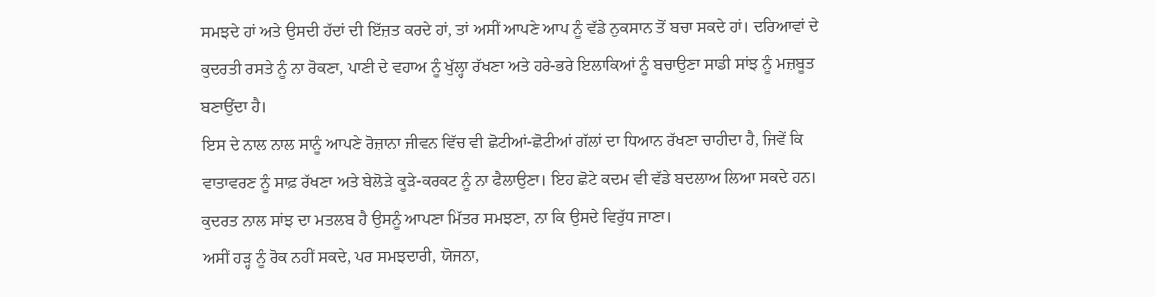ਸਮਝਦੇ ਹਾਂ ਅਤੇ ਉਸਦੀ ਹੱਦਾਂ ਦੀ ਇੱਜ਼ਤ ਕਰਦੇ ਹਾਂ, ਤਾਂ ਅਸੀਂ ਆਪਣੇ ਆਪ ਨੂੰ ਵੱਡੇ ਨੁਕਸਾਨ ਤੋਂ ਬਚਾ ਸਕਦੇ ਹਾਂ। ਦਰਿਆਵਾਂ ਦੇ ਕੁਦਰਤੀ ਰਸਤੇ ਨੂੰ ਨਾ ਰੋਕਣਾ, ਪਾਣੀ ਦੇ ਵਹਾਅ ਨੂੰ ਖੁੱਲ੍ਹਾ ਰੱਖਣਾ ਅਤੇ ਹਰੇ-ਭਰੇ ਇਲਾਕਿਆਂ ਨੂੰ ਬਚਾਉਣਾ ਸਾਡੀ ਸਾਂਝ ਨੂੰ ਮਜ਼ਬੂਤ ਬਣਾਉਂਦਾ ਹੈ।
ਇਸ ਦੇ ਨਾਲ ਨਾਲ ਸਾਨੂੰ ਆਪਣੇ ਰੋਜ਼ਾਨਾ ਜੀਵਨ ਵਿੱਚ ਵੀ ਛੋਟੀਆਂ-ਛੋਟੀਆਂ ਗੱਲਾਂ ਦਾ ਧਿਆਨ ਰੱਖਣਾ ਚਾਹੀਦਾ ਹੈ, ਜਿਵੇਂ ਕਿ ਵਾਤਾਵਰਣ ਨੂੰ ਸਾਫ਼ ਰੱਖਣਾ ਅਤੇ ਬੇਲੋੜੇ ਕੂੜੇ-ਕਰਕਟ ਨੂੰ ਨਾ ਫੈਲਾਉਣਾ। ਇਹ ਛੋਟੇ ਕਦਮ ਵੀ ਵੱਡੇ ਬਦਲਾਅ ਲਿਆ ਸਕਦੇ ਹਨ। ਕੁਦਰਤ ਨਾਲ ਸਾਂਝ ਦਾ ਮਤਲਬ ਹੈ ਉਸਨੂੰ ਆਪਣਾ ਮਿੱਤਰ ਸਮਝਣਾ, ਨਾ ਕਿ ਉਸਦੇ ਵਿਰੁੱਧ ਜਾਣਾ।
ਅਸੀਂ ਹੜ੍ਹ ਨੂੰ ਰੋਕ ਨਹੀਂ ਸਕਦੇ, ਪਰ ਸਮਝਦਾਰੀ, ਯੋਜਨਾ,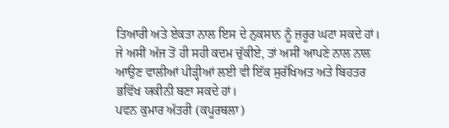ਤਿਆਰੀ ਅਤੇ ਏਕਤਾ ਨਾਲ ਇਸ ਦੇ ਨੁਕਸਾਨ ਨੂੰ ਜ਼ਰੂਰ ਘਟਾ ਸਕਦੇ ਹਾਂ। ਜੇ ਅਸੀਂ ਅੱਜ ਤੋਂ ਹੀ ਸਹੀ ਕਦਮ ਚੁੱਕੀਏ, ਤਾਂ ਅਸੀਂ ਆਪਣੇ ਨਾਲ ਨਾਲ ਆਉਣ ਵਾਲੀਆਂ ਪੀੜ੍ਹੀਆਂ ਲਈ ਵੀ ਇੱਕ ਸੁਰੱਖਿਅਤ ਅਤੇ ਬਿਹਤਰ ਭਵਿੱਖ ਯਕੀਨੀ ਬਣਾ ਸਕਦੇ ਹਾਂ।
ਪਵਨ ਕੁਮਾਰ ਅੱਤਰੀ (ਕਪੂਰਥਲਾ)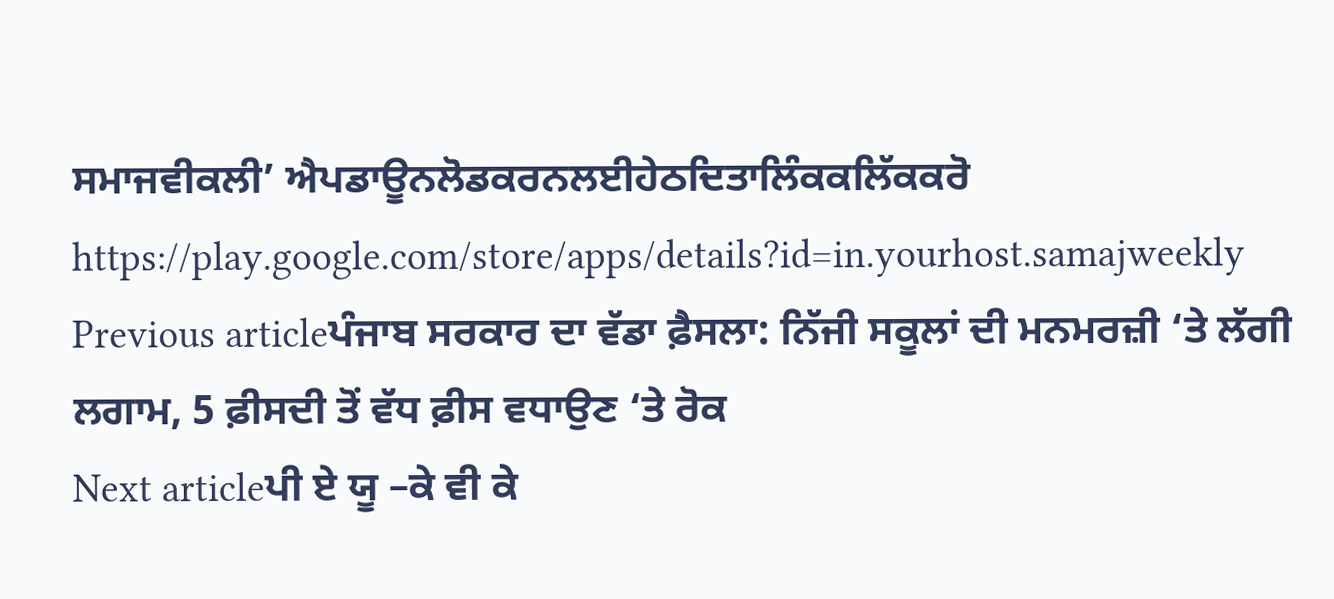ਸਮਾਜਵੀਕਲੀ’ ਐਪਡਾਊਨਲੋਡਕਰਨਲਈਹੇਠਦਿਤਾਲਿੰਕਕਲਿੱਕਕਰੋ
https://play.google.com/store/apps/details?id=in.yourhost.samajweekly
Previous articleਪੰਜਾਬ ਸਰਕਾਰ ਦਾ ਵੱਡਾ ਫ਼ੈਸਲਾ: ਨਿੱਜੀ ਸਕੂਲਾਂ ਦੀ ਮਨਮਰਜ਼ੀ ‘ਤੇ ਲੱਗੀ ਲਗਾਮ, 5 ਫ਼ੀਸਦੀ ਤੋਂ ਵੱਧ ਫ਼ੀਸ ਵਧਾਉਣ ‘ਤੇ ਰੋਕ
Next articleਪੀ ਏ ਯੂ –ਕੇ ਵੀ ਕੇ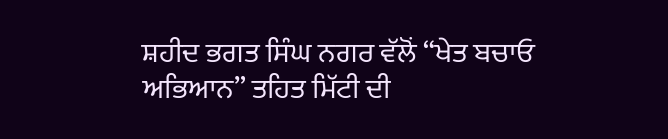ਸ਼ਹੀਦ ਭਗਤ ਸਿੰਘ ਨਗਰ ਵੱਲੋਂ “ਖੇਤ ਬਚਾਓ ਅਭਿਆਨ” ਤਹਿਤ ਮਿੱਟੀ ਦੀ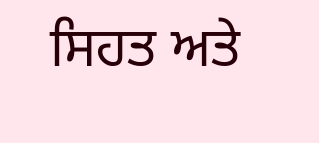ਸਿਹਤ ਅਤੇ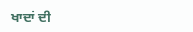ਖਾਦਾਂ ਦੀ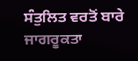ਸੰਤੁਲਿਤ ਵਰਤੋਂ ਬਾਰੇ ਜਾਗਰੂਕਤਾ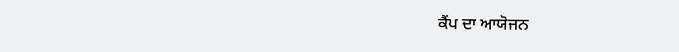ਕੈਂਪ ਦਾ ਆਯੋਜਨ